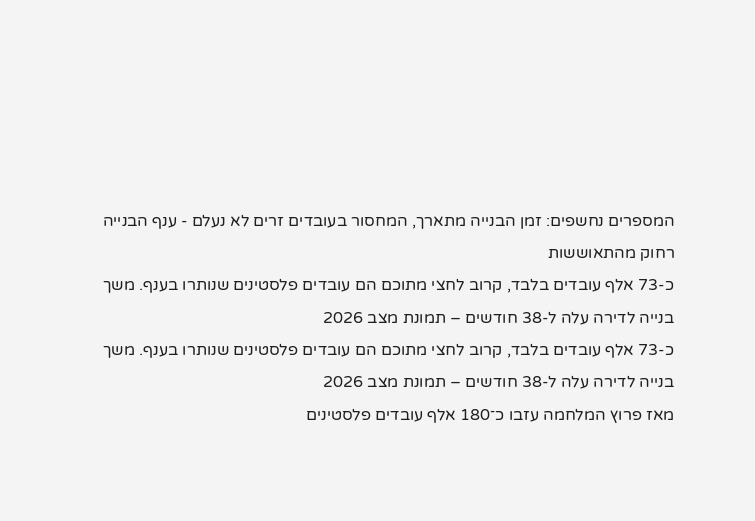המספרים נחשפים: זמן הבנייה מתארך, המחסור בעובדים זרים לא נעלם - ענף הבנייה רחוק מהתאוששות
כ-73 אלף עובדים בלבד, קרוב לחצי מתוכם הם עובדים פלסטינים שנותרו בענף. משך בנייה לדירה עלה ל-38 חודשים – תמונת מצב 2026
כ-73 אלף עובדים בלבד, קרוב לחצי מתוכם הם עובדים פלסטינים שנותרו בענף. משך בנייה לדירה עלה ל-38 חודשים – תמונת מצב 2026
מאז פרוץ המלחמה עזבו כ־180 אלף עובדים פלסטינים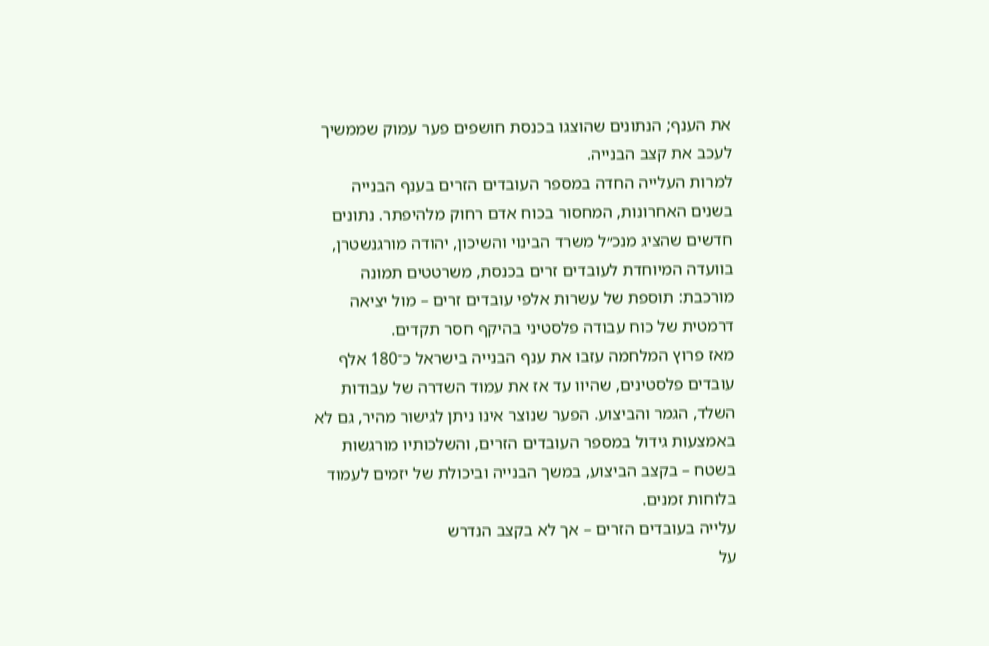את הענף; הנתונים שהוצגו בכנסת חושפים פער עמוק שממשיך לעכב את קצב הבנייה.
למרות העלייה החדה במספר העובדים הזרים בענף הבנייה בשנים האחרונות, המחסור בכוח אדם רחוק מלהיפתר. נתונים חדשים שהציג מנכ״ל משרד הבינוי והשיכון, יהודה מורגנשטרן, בוועדה המיוחדת לעובדים זרים בכנסת, משרטטים תמונה מורכבת: תוספת של עשרות אלפי עובדים זרים – מול יציאה דרמטית של כוח עבודה פלסטיני בהיקף חסר תקדים.
מאז פרוץ המלחמה עזבו את ענף הבנייה בישראל כ־180 אלף עובדים פלסטינים, שהיוו עד אז את עמוד השדרה של עבודות השלד, הגמר והביצוע. הפער שנוצר אינו ניתן לגישור מהיר, גם לא באמצעות גידול במספר העובדים הזרים, והשלכותיו מורגשות בשטח – בקצב הביצוע, במשך הבנייה וביכולת של יזמים לעמוד בלוחות זמנים.
עלייה בעובדים הזרים – אך לא בקצב הנדרש
על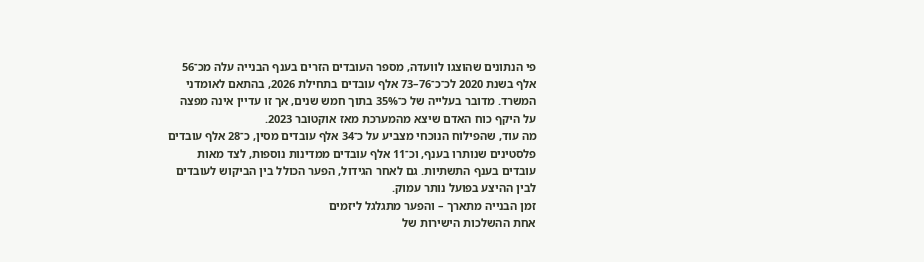פי הנתונים שהוצגו לוועדה, מספר העובדים הזרים בענף הבנייה עלה מכ־56 אלף בשנת 2020 לכ־כ־76–73 אלף עובדים בתחילת 2026, בהתאם לאומדני המשרד. מדובר בעלייה של כ־35% בתוך חמש שנים, אך זו עדיין אינה מפצה על היקף כוח האדם שיצא מהמערכת מאז אוקטובר 2023.
מה עוד, שהפילוח הנוכחי מצביע על כ־34 אלף עובדים מסין, כ־28 אלף עובדים פלסטינים שנותרו בענף, וכ־11 אלף עובדים ממדינות נוספות, לצד מאות עובדים בענף התשתיות. גם לאחר הגידול, הפער הכולל בין הביקוש לעובדים לבין ההיצע בפועל נותר עמוק.
זמן הבנייה מתארך – והפער מתגלגל ליזמים
אחת ההשלכות הישירות של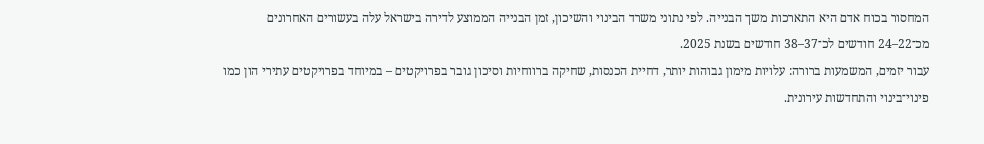המחסור בכוח אדם היא התארכות משך הבנייה. לפי נתוני משרד הבינוי והשיכון, זמן הבנייה הממוצע לדירה בישראל עלה בעשורים האחרונים מכ־22–24 חודשים לכ־37–38 חודשים בשנת 2025.
עבור יזמים, המשמעות ברורה: עלויות מימון גבוהות יותר, דחיית הכנסות, שחיקה ברווחיות וסיכון גובר בפרויקטים – במיוחד בפרויקטים עתירי הון כמו פינוי־בינוי והתחדשות עירונית.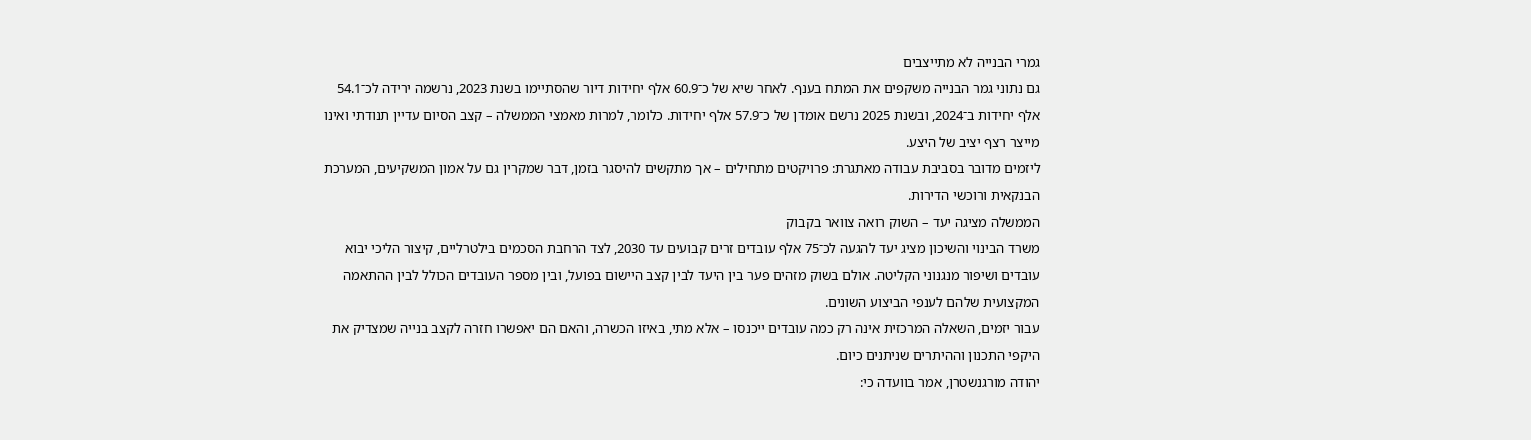גמרי הבנייה לא מתייצבים
גם נתוני גמר הבנייה משקפים את המתח בענף. לאחר שיא של כ־60.9 אלף יחידות דיור שהסתיימו בשנת 2023, נרשמה ירידה לכ־54.1 אלף יחידות ב־2024, ובשנת 2025 נרשם אומדן של כ־57.9 אלף יחידות. כלומר, למרות מאמצי הממשלה – קצב הסיום עדיין תנודתי ואינו מייצר רצף יציב של היצע.
ליזמים מדובר בסביבת עבודה מאתגרת: פרויקטים מתחילים – אך מתקשים להיסגר בזמן, דבר שמקרין גם על אמון המשקיעים, המערכת הבנקאית ורוכשי הדירות.
הממשלה מציגה יעד – השוק רואה צוואר בקבוק
משרד הבינוי והשיכון מציג יעד להגעה לכ־75 אלף עובדים זרים קבועים עד 2030, לצד הרחבת הסכמים בילטרליים, קיצור הליכי יבוא עובדים ושיפור מנגנוני הקליטה. אולם בשוק מזהים פער בין היעד לבין קצב היישום בפועל, ובין מספר העובדים הכולל לבין ההתאמה המקצועית שלהם לענפי הביצוע השונים.
עבור יזמים, השאלה המרכזית אינה רק כמה עובדים ייכנסו – אלא מתי, באיזו הכשרה, והאם הם יאפשרו חזרה לקצב בנייה שמצדיק את היקפי התכנון וההיתרים שניתנים כיום.
יהודה מורגנשטרן, אמר בוועדה כי: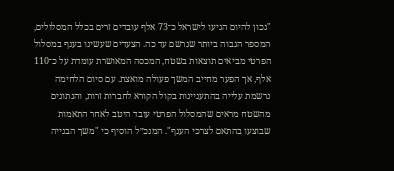"נכון להיום הגיעו לישראל כ־73 אלף עובדים זרים בכלל המסלולים, המספר הגבוה ביותר שנרשם עד כה. הצעדים שעשינו בענף במסלול הפרטי מביאים תוצאות בשטח, המכסה המאושרת עומדת על כ־110 אלף, אך הפער מחייב המשך פעולה מואצת. עם סיום הלחימה נרשמת עלייה בהתעניינות בקול הקורא לחברות זרות, והנתונים מהשטח מראים שהמסלול הפרטי עובד היטב לאחר התאמות שבוצעו בהתאם לצרכי הענף". המנכ״ל הוסיף כי "משך הבנייה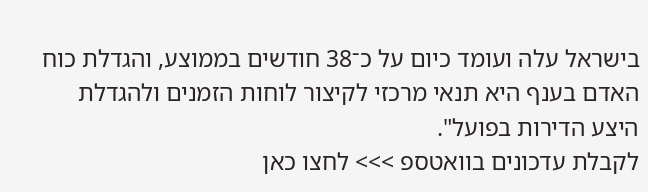בישראל עלה ועומד כיום על כ־38 חודשים בממוצע, והגדלת כוח האדם בענף היא תנאי מרכזי לקיצור לוחות הזמנים ולהגדלת היצע הדירות בפועל".
לקבלת עדכונים בוואטספ >>> לחצו כאן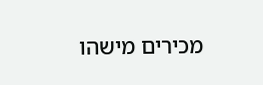מכירים מישהו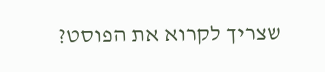שצריך לקרוא את הפוסט?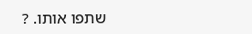שתפו אותו. ?